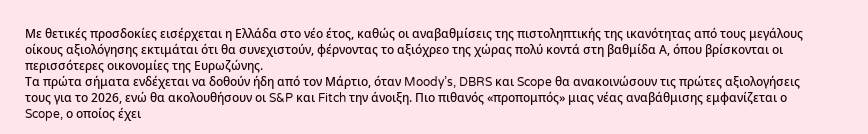Με θετικές προσδοκίες εισέρχεται η Ελλάδα στο νέο έτος, καθώς οι αναβαθμίσεις της πιστοληπτικής της ικανότητας από τους μεγάλους οίκους αξιολόγησης εκτιμάται ότι θα συνεχιστούν, φέρνοντας το αξιόχρεο της χώρας πολύ κοντά στη βαθμίδα Α, όπου βρίσκονται οι περισσότερες οικονομίες της Ευρωζώνης.
Τα πρώτα σήματα ενδέχεται να δοθούν ήδη από τον Μάρτιο, όταν Moody’s, DBRS και Scope θα ανακοινώσουν τις πρώτες αξιολογήσεις τους για το 2026, ενώ θα ακολουθήσουν οι S&P και Fitch την άνοιξη. Πιο πιθανός «προπομπός» μιας νέας αναβάθμισης εμφανίζεται ο Scope, ο οποίος έχει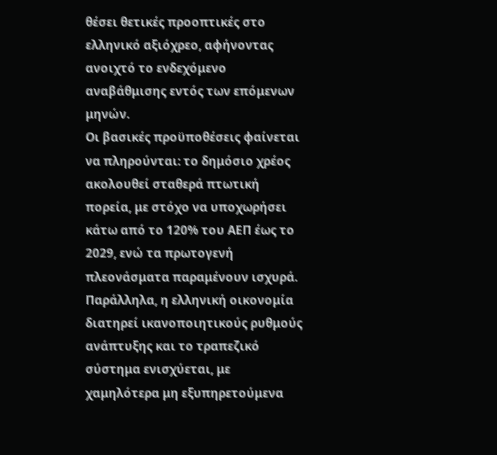θέσει θετικές προοπτικές στο ελληνικό αξιόχρεο, αφήνοντας ανοιχτό το ενδεχόμενο αναβάθμισης εντός των επόμενων μηνών.
Οι βασικές προϋποθέσεις φαίνεται να πληρούνται: το δημόσιο χρέος ακολουθεί σταθερά πτωτική πορεία, με στόχο να υποχωρήσει κάτω από το 120% του ΑΕΠ έως το 2029, ενώ τα πρωτογενή πλεονάσματα παραμένουν ισχυρά. Παράλληλα, η ελληνική οικονομία διατηρεί ικανοποιητικούς ρυθμούς ανάπτυξης και το τραπεζικό σύστημα ενισχύεται, με χαμηλότερα μη εξυπηρετούμενα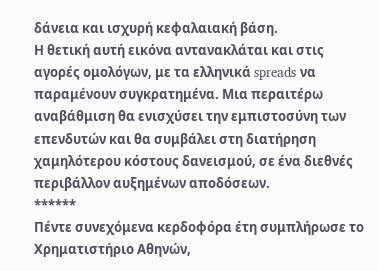δάνεια και ισχυρή κεφαλαιακή βάση.
Η θετική αυτή εικόνα αντανακλάται και στις αγορές ομολόγων, με τα ελληνικά spreads να παραμένουν συγκρατημένα. Μια περαιτέρω αναβάθμιση θα ενισχύσει την εμπιστοσύνη των επενδυτών και θα συμβάλει στη διατήρηση χαμηλότερου κόστους δανεισμού, σε ένα διεθνές περιβάλλον αυξημένων αποδόσεων.
******
Πέντε συνεχόμενα κερδοφόρα έτη συμπλήρωσε το Χρηματιστήριο Αθηνών,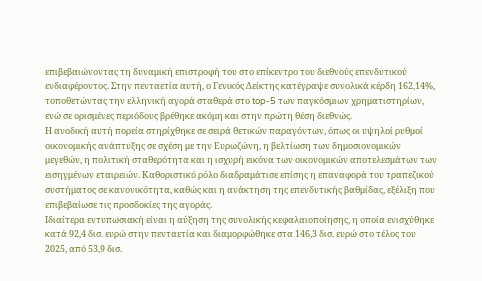επιβεβαιώνοντας τη δυναμική επιστροφή του στο επίκεντρο του διεθνούς επενδυτικού ενδιαφέροντος. Στην πενταετία αυτή, ο Γενικός Δείκτης κατέγραψε συνολικά κέρδη 162,14%, τοποθετώντας την ελληνική αγορά σταθερά στο top-5 των παγκόσμιων χρηματιστηρίων, ενώ σε ορισμένες περιόδους βρέθηκε ακόμη και στην πρώτη θέση διεθνώς.
Η ανοδική αυτή πορεία στηρίχθηκε σε σειρά θετικών παραγόντων, όπως οι υψηλοί ρυθμοί οικονομικής ανάπτυξης σε σχέση με την Ευρωζώνη, η βελτίωση των δημοσιονομικών μεγεθών, η πολιτική σταθερότητα και η ισχυρή εικόνα των οικονομικών αποτελεσμάτων των εισηγμένων εταιρειών. Καθοριστικό ρόλο διαδραμάτισε επίσης η επαναφορά του τραπεζικού συστήματος σε κανονικότητα, καθώς και η ανάκτηση της επενδυτικής βαθμίδας, εξέλιξη που επιβεβαίωσε τις προσδοκίες της αγοράς.
Ιδιαίτερα εντυπωσιακή είναι η αύξηση της συνολικής κεφαλαιοποίησης, η οποία ενισχύθηκε κατά 92,4 δισ. ευρώ στην πενταετία και διαμορφώθηκε στα 146,3 δισ. ευρώ στο τέλος του 2025, από 53,9 δισ.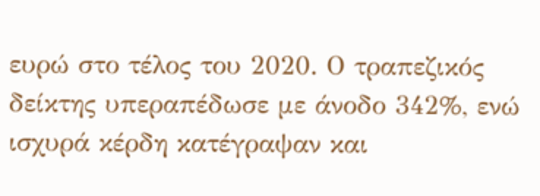ευρώ στο τέλος του 2020. Ο τραπεζικός δείκτης υπεραπέδωσε με άνοδο 342%, ενώ ισχυρά κέρδη κατέγραψαν και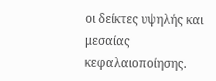οι δείκτες υψηλής και μεσαίας κεφαλαιοποίησης.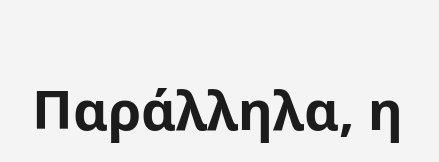Παράλληλα, η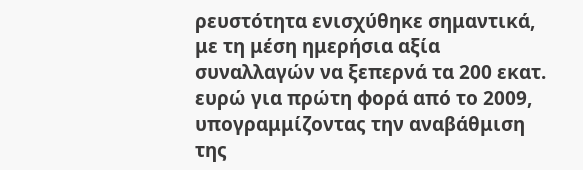ρευστότητα ενισχύθηκε σημαντικά, με τη μέση ημερήσια αξία συναλλαγών να ξεπερνά τα 200 εκατ. ευρώ για πρώτη φορά από το 2009, υπογραμμίζοντας την αναβάθμιση της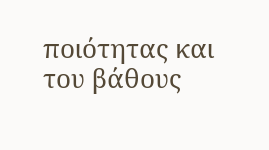ποιότητας και του βάθους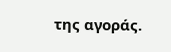της αγοράς.